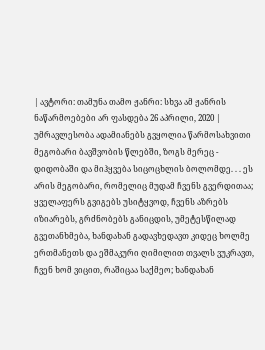| ავტორი: თამუნა თამო ჟანრი: სხვა ამ ჟანრის ნაწარმოებები არ ფასდება 26 აპრილი, 2020 |
უმრავლესობა ადამიანებს გვყოლია წარმოსახვითი მეგობარი ბავშვობის წლებში, ზოგს მერეც - დიდობაში და მიჰყვება სიცოცხლის ბოლომდე. . . ეს არის მეგობარი, რომელიც მუდამ ჩვენს გვერდითაა; ყველაფერს გვიგებს უსიტყვოდ, ჩვენს აზრებს იზიარებს, გრძნობებს განიცდის, უმეტესწილად გვეთანხმება, ხანდახან გადავხედავთ კიდეც ხოლმე ერთმანეთს და ეშმაკური ღიმილით თვალს ვუკრავთ, ჩვენ ხომ ვიცით, რაშიცაა საქმეო; ხანდახან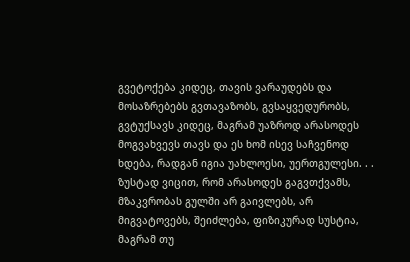გვეტოქება კიდეც, თავის ვარაუდებს და მოსაზრებებს გვთავაზობს, გვსაყვედურობს, გვტუქსავს კიდეც, მაგრამ უაზროდ არასოდეს მოგვახვევს თავს და ეს ხომ ისევ საჩვენოდ ხდება, რადგან იგია უახლოესი, უერთგულესი. . . ზუსტად ვიცით, რომ არასოდეს გაგვთქვამს, მზაკვრობას გულში არ გაივლებს, არ მიგვატოვებს, შეიძლება, ფიზიკურად სუსტია, მაგრამ თუ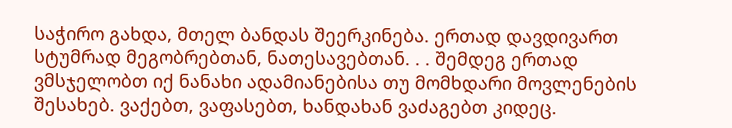საჭირო გახდა, მთელ ბანდას შეერკინება. ერთად დავდივართ სტუმრად მეგობრებთან, ნათესავებთან. . . შემდეგ ერთად ვმსჯელობთ იქ ნანახი ადამიანებისა თუ მომხდარი მოვლენების შესახებ. ვაქებთ, ვაფასებთ, ხანდახან ვაძაგებთ კიდეც.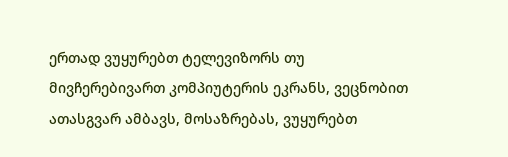ერთად ვუყურებთ ტელევიზორს თუ მივჩერებივართ კომპიუტერის ეკრანს, ვეცნობით ათასგვარ ამბავს, მოსაზრებას, ვუყურებთ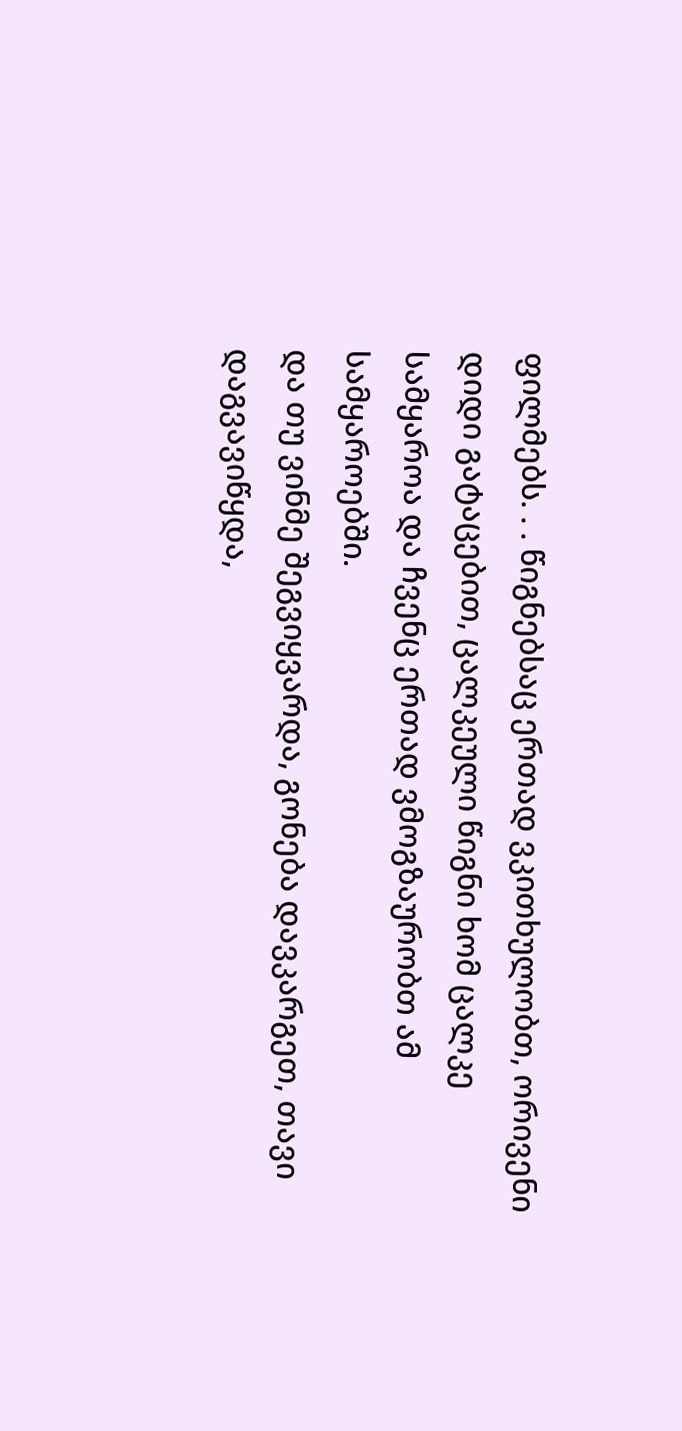ფილმებს. . . წიგნებსაც ერთად ვკითხულობთ, ორივენი დიდი გატაცებით, ცალკეული წიგნი ხომ ცალკე სამყაროა და ჩვენც ერთად ვმოგზაურობთ ამ სამყაროებში.
და თუ ვინმე შეგვიყვარდა, გონება დავკარგეთ, თავი დაგვავიწყდა,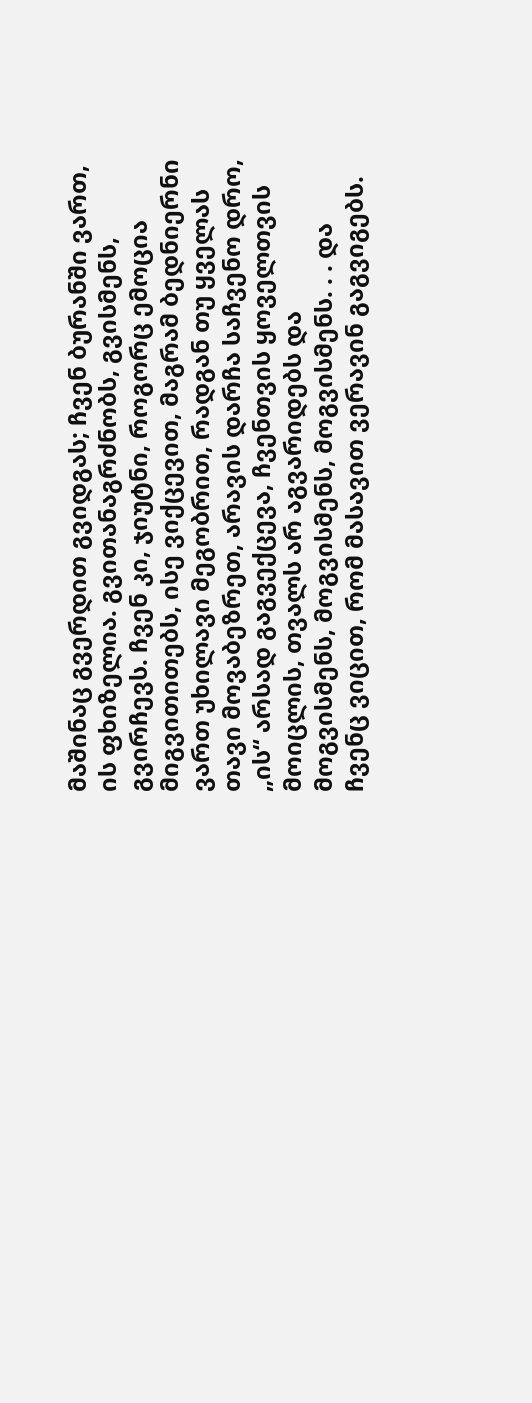მაშინაც გვერდით გვიდგას; ჩვენ ბურანში ვართ, ის ფხიზელია. გვითანაგრძნობს, გვისმენს, გვირჩევს. ჩვენ კი, ჯიუტნი, როგორც ემოცია მიგვითითებს, ისე ვიქცევით, მაგრამ ბედნიერნი ვართ უხილავი მეგობრით, რადგან თუ ყველას თავი მოვაბეზრეთ, არავის დარჩა საჩვენო დრო, „ის“ არსად გაგვექცევა, ჩვენთვის ყოველთვის მოიცლის, თვალს არ აგვარიდებს და მოგვისმენს, მოგვისმენს, მოგვისმენს. . . და ჩვენც ვიცით, რომ მასავით ვერავინ გაგვიგებს.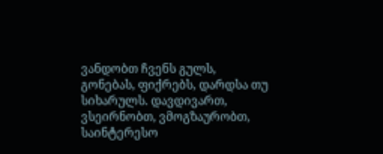ვანდობთ ჩვენს გულს, გონებას, ფიქრებს, დარდსა თუ სიხარულს. დავდივართ, ვსეირნობთ, ვმოგზაურობთ, საინტერესო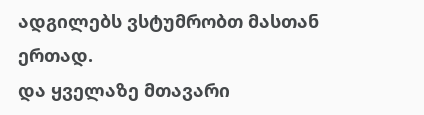ადგილებს ვსტუმრობთ მასთან ერთად.
და ყველაზე მთავარი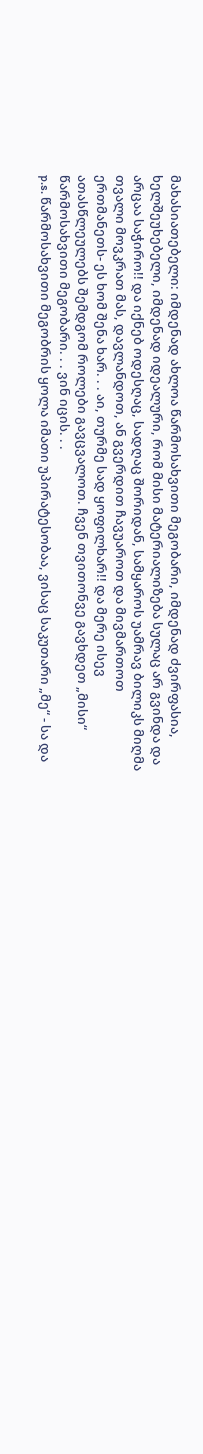მახასიათებელი: იმდენად ახლოა წარმოსახვითი მეგობარი, იმდენად ძვირფასია, ხელშეუხებელი, იმდენად იდეალური, რომ მისი მატერიალიზება სულაც არ გვინდა და არცაა საჭირო!! და იქნებ ოდესღაც, სადღაც შორიდან, სამყაროს უამრავ ბილიკს მიღმა თვალი მოვკრათ მას, დავლანდოთ, ან გვერდით ჩავუაროთ და მივმართოთ ერთმანეთს- ეს ხომ შენა ხარ. . . აი, თურმე სად ყოფილხარ!! და მერე ისევ ათასწლეულებს შემდგომ როლები გავცვალოთ. ჩვენ თვითონვე გავხდეთ „მისი“ წარმოსახვითი მეგობარი. . . ვინ იცის. . .
p.s. წარმოსახვითი მეგობრის ყოლა იმათი უპირატესობაა, ვისაც საკუთარი „მე“ - სა და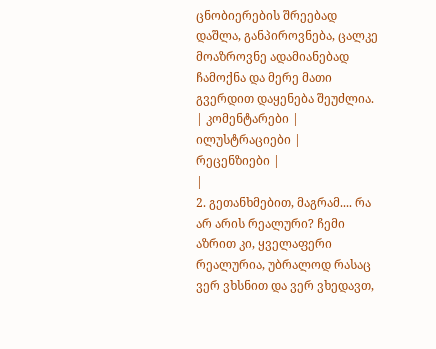ცნობიერების შრეებად დაშლა, განპიროვნება, ცალკე მოაზროვნე ადამიანებად ჩამოქნა და მერე მათი გვერდით დაყენება შეუძლია.
| კომენტარები |
ილუსტრაციები |
რეცენზიები |
|
2. გეთანხმებით, მაგრამ.... რა არ არის რეალური? ჩემი აზრით კი, ყველაფერი რეალურია, უბრალოდ რასაც ვერ ვხსნით და ვერ ვხედავთ,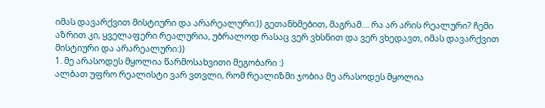იმას დავარქვით მისტიური და არარეალური:)) გეთანხმებით, მაგრამ.... რა არ არის რეალური? ჩემი აზრით კი, ყველაფერი რეალურია, უბრალოდ რასაც ვერ ვხსნით და ვერ ვხედავთ, იმას დავარქვით მისტიური და არარეალური:))
1. მე არასოდეს მყოლია წარმოსახვითი მეგობარი :)
ალბათ უფრო რეალისტი ვარ ვთვლი, რომ რეალიზმი ჯობია მე არასოდეს მყოლია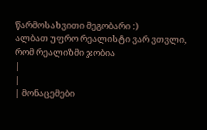წარმოსახვითი მეგობარი :)
ალბათ უფრო რეალისტი ვარ ვთვლი, რომ რეალიზმი ჯობია
|
|
| მონაცემები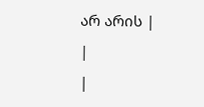არ არის |
|
|